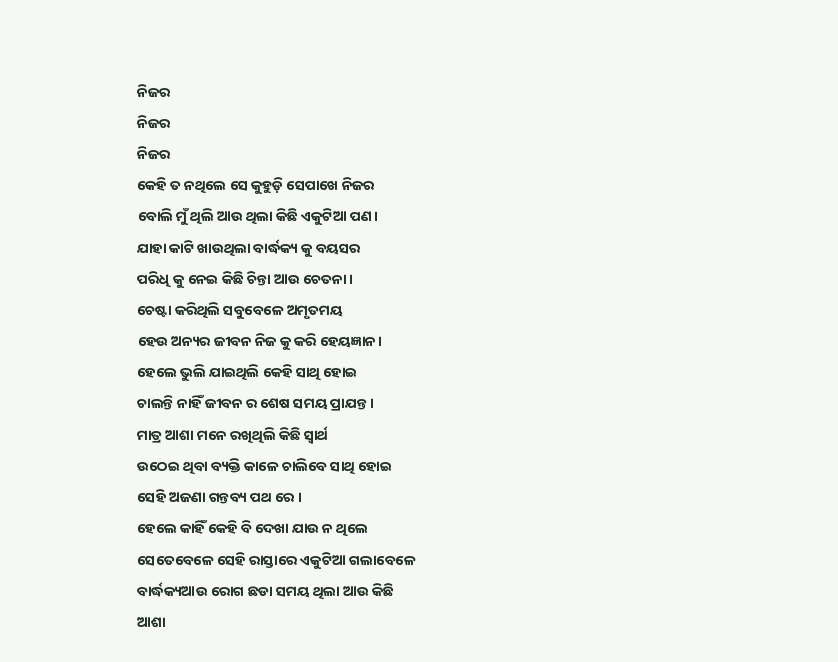ନିଜର
ନିଜର
ନିଜର
କେହି ତ ନଥିଲେ ସେ କୁହୁଡ଼ି ସେପାଖେ ନିଜର
ବୋଲି ମୁଁ ଥିଲି ଆଉ ଥିଲା କିଛି ଏକୁଟିଆ ପଣ।
ଯାହା କାଟି ଖାଉଥିଲା ବାର୍ଦ୍ଧକ୍ୟ କୁ ବୟସର
ପରିଧି କୁ ନେଇ କିଛି ଚିନ୍ତା ଆଉ ଚେତନା।
ଚେଷ୍ଟା କରିଥିଲି ସବୁବେଳେ ଅମୃତମୟ
ହେଉ ଅନ୍ୟର ଜୀବନ ନିଜ କୁ କରି ହେୟଜ୍ଞାନ।
ହେଲେ ଭୁଲି ଯାଇଥିଲି କେହି ସାଥି ହୋଇ
ଚାଲନ୍ତି ନାହିଁ ଜୀବନ ର ଶେଷ ସମୟ ପ୍ରାଯନ୍ତ ।
ମାତ୍ର ଆଶା ମନେ ରଖିଥିଲି କିଛି ସ୍ୱାର୍ଥ
ଉଠେଇ ଥିବା ବ୍ୟକ୍ତି କାଳେ ଚାଲିବେ ସାଥି ହୋଇ
ସେହି ଅଜଣା ଗନ୍ତବ୍ୟ ପଥ ରେ ।
ହେଲେ କାହିଁ କେହି ବି ଦେଖା ଯାଉ ନ ଥିଲେ
ସେତେବେଳେ ସେହି ରାସ୍ତାରେ ଏକୁଟିଆ ଗଲାବେଳେ
ବାର୍ଦ୍ଧକ୍ୟଆଉ ରୋଗ ଛଡା ସମୟ ଥିଲା ଆଉ କିଛି
ଆଶା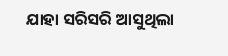ଯାହା ସରିସରି ଆସୁଥିଲା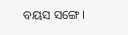ବୟସ ସଙ୍ଗେ।